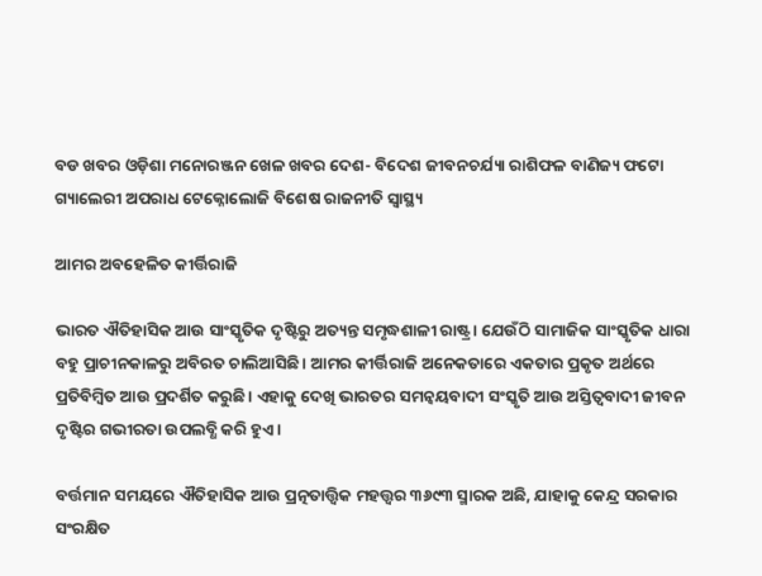ବଡ ଖବର ଓଡ଼ିଶା ମନୋରଞ୍ଜନ ଖେଳ ଖବର ଦେଶ- ବିଦେଶ ଜୀବନଚର୍ଯ୍ୟା ରାଶିଫଳ ବାଣିଜ୍ୟ ଫଟୋ ଗ୍ୟାଲେରୀ ଅପରାଧ ଟେକ୍ନୋଲୋଜି ବିଶେଷ ରାଜନୀତି ସ୍ଵାସ୍ଥ୍ୟ

ଆମର ଅବହେଳିତ କୀର୍ତ୍ତିରାଜି

ଭାରତ ଐତିହାସିକ ଆଉ ସାଂସ୍କୃତିକ ଦୃଷ୍ଟିରୁ ଅତ୍ୟନ୍ତ ସମୃଦ୍ଧଶାଳୀ ରାଷ୍ଟ୍ର। ଯେଉଁଠି ସାମାଜିକ ସାଂସ୍କୃତିକ ଧାରା ବହୁ ପ୍ରାଚୀନକାଳରୁ ଅବିରତ ଚାଲିଆସିଛି। ଆମର କୀର୍ତ୍ତିରାଜି ଅନେକତାରେ ଏକତାର ପ୍ରକୃତ ଅର୍ଥରେ ପ୍ରତିବିମ୍ବିତ ଆଉ ପ୍ରଦର୍ଶିତ କରୁଛି। ଏହାକୁ ଦେଖି ଭାରତର ସମନ୍ୱୟବାଦୀ ସଂସ୍କୃତି ଆଉ ଅସ୍ତିତ୍ୱବାଦୀ ଜୀବନ ଦୃଷ୍ଟିର ଗଭୀରତା ଉପଲବ୍ଧି କରି ହୁଏ।

ବର୍ତ୍ତମାନ ସମୟରେ ଐତିହାସିକ ଆଉ ପ୍ରତ୍ନତାତ୍ତ୍ୱିକ ମହତ୍ତ୍ୱର ୩୬୯୩ ସ୍ମାରକ ଅଛି, ଯାହାକୁ କେନ୍ଦ୍ର ସରକାର ସଂରକ୍ଷିତ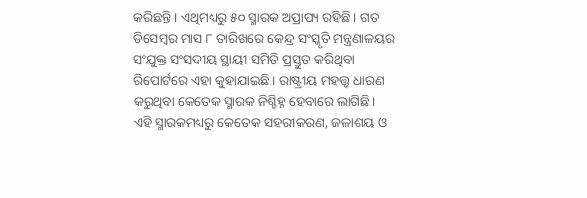କରିଛନ୍ତି। ଏଥିମଧ୍ୟରୁ ୫୦ ସ୍ମାରକ ଅପ୍ରାପ୍ୟ ରହିଛି। ଗତ ଡିସେମ୍ବର ମାସ ୮ ତାରିଖରେ କେନ୍ଦ୍ର ସଂସ୍କୃତି ମନ୍ତ୍ରଣାଳୟର ସଂଯୁକ୍ତ ସଂସଦୀୟ ସ୍ଥାୟୀ ସମିତି ପ୍ରସ୍ତୁତ କରିଥିବା ରିପୋର୍ଟରେ ଏହା କୁହାଯାଇଛି। ରାଷ୍ଟ୍ରୀୟ ମହତ୍ତ୍ୱ ଧାରଣ କରୁଥିବା କେତେକ ସ୍ମାରକ ନିଶ୍ଚିହ୍ନ ହେବାରେ ଲାଗିଛି। ଏହି ସ୍ମାରକମଧ୍ୟରୁ କେତେକ ସହରୀକରଣ, ଜଳାଶୟ ଓ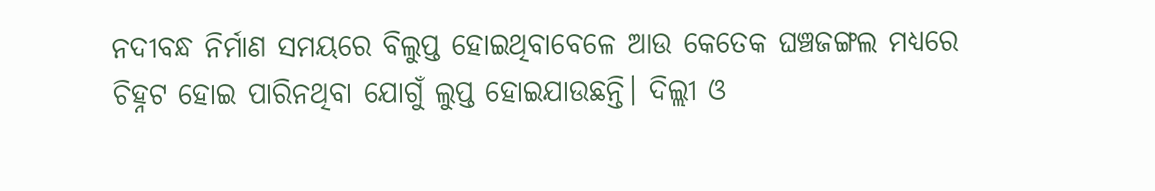ନଦୀବନ୍ଧ ନିର୍ମାଣ ସମୟରେ ବିଲୁପ୍ତ ହୋଇଥିବାବେଳେ ଆଉ କେତେକ ଘଞ୍ଚଜଙ୍ଗଲ ମଧ୍ୟରେ ଚିହ୍ନଟ ହୋଇ ପାରିନଥିବା ଯୋଗୁଁ ଲୁପ୍ତ ହୋଇଯାଉଛନ୍ତି। ଦିଲ୍ଲୀ ଓ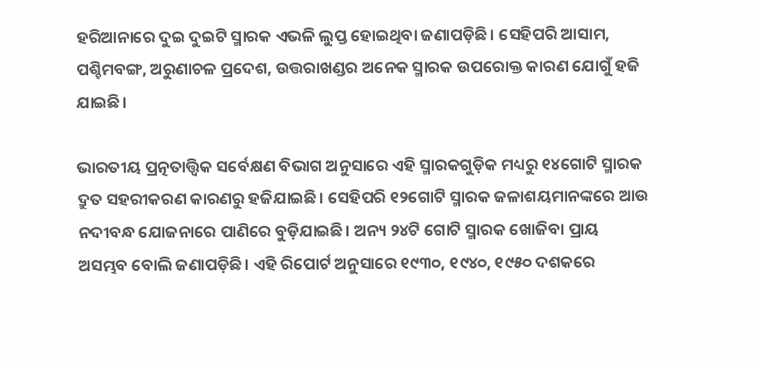ହରିଆନାରେ ଦୁଇ ଦୁଇଟି ସ୍ମାରକ ଏଭଳି ଲୁପ୍ତ ହୋଇଥିବା ଜଣାପଡ଼ିଛି। ସେହିପରି ଆସାମ, ପଶ୍ଚିମବଙ୍ଗ, ଅରୁଣାଚଳ ପ୍ରଦେଶ, ଉତ୍ତରାଖଣ୍ଡର ଅନେକ ସ୍ମାରକ ଉପରୋକ୍ତ କାରଣ ଯୋଗୁଁ ହଜି ଯାଇଛି।

ଭାରତୀୟ ପ୍ରତ୍ନତାତ୍ତ୍ୱିକ ସର୍ବେକ୍ଷଣ ବିଭାଗ ଅନୁସାରେ ଏହି ସ୍ମାରକଗୁଡ଼ିକ ମଧ୍ୟରୁ ୧୪ଗୋଟି ସ୍ମାରକ ଦ୍ରୁତ ସହରୀକରଣ କାରଣରୁ ହଜିଯାଇଛି। ସେହିପରି ୧୨ଗୋଟି ସ୍ମାରକ ଜଳାଶୟମାନଙ୍କରେ ଆଉ ନଦୀବନ୍ଧ ଯୋଜନାରେ ପାଣିରେ ବୁଡ଼ିଯାଇଛି। ଅନ୍ୟ ୨୪ଟି ଗୋଟି ସ୍ମାରକ ଖୋଜିବା ପ୍ରାୟ ଅସମ୍ଭବ ବୋଲି ଜଣାପଡ଼ିଛି। ଏହି ରିପୋର୍ଟ ଅନୁସାରେ ୧୯୩୦, ୧୯୪୦, ୧୯୫୦ ଦଶକରେ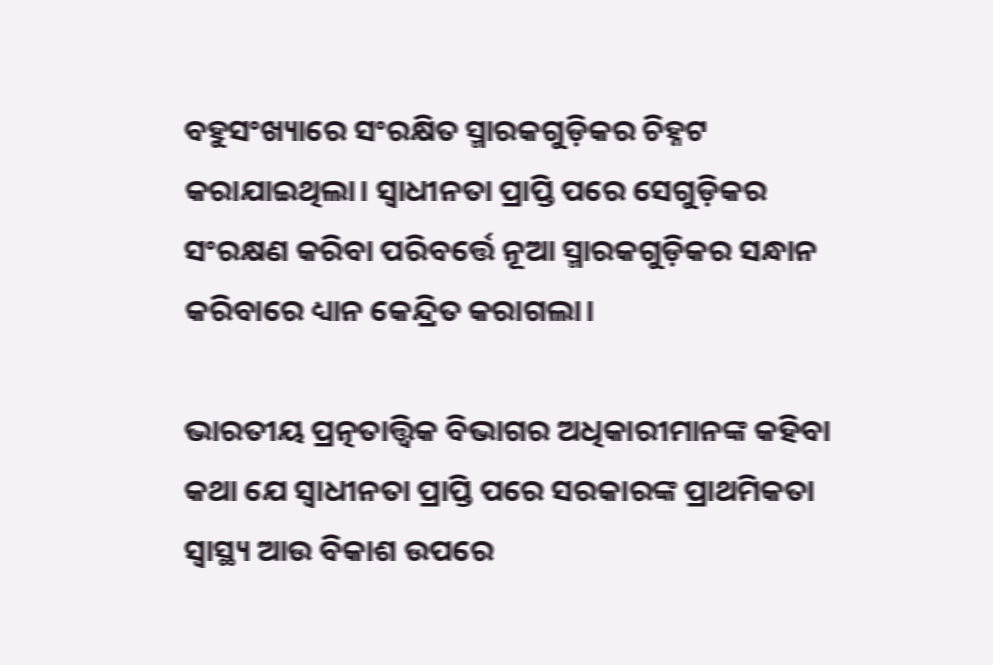ବହୁସଂଖ୍ୟାରେ ସଂରକ୍ଷିତ ସ୍ମାରକଗୁଡ଼ିକର ଚିହ୍ନଟ କରାଯାଇଥିଲା। ସ୍ୱାଧୀନତା ପ୍ରାପ୍ତି ପରେ ସେଗୁଡ଼ିକର ସଂରକ୍ଷଣ କରିବା ପରିବର୍ତ୍ତେ ନୂଆ ସ୍ମାରକଗୁଡ଼ିକର ସନ୍ଧାନ କରିବାରେ ଧ୍ୟାନ କେନ୍ଦ୍ରିତ କରାଗଲା।

ଭାରତୀୟ ପ୍ରତ୍ନତାତ୍ତ୍ୱିକ ବିଭାଗର ଅଧିକାରୀମାନଙ୍କ କହିବା କଥା ଯେ ସ୍ୱାଧୀନତା ପ୍ରାପ୍ତି ପରେ ସରକାରଙ୍କ ପ୍ରାଥମିକତା ସ୍ୱାସ୍ଥ୍ୟ ଆଉ ବିକାଶ ଉପରେ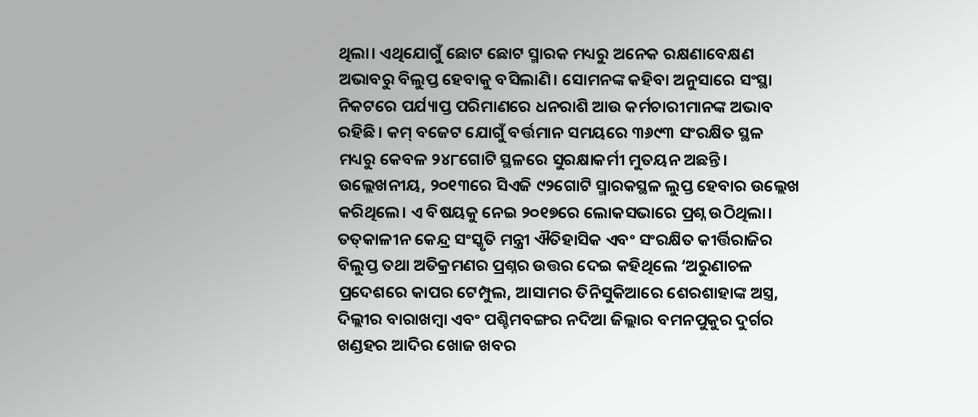ଥିଲା। ଏଥିଯୋଗୁଁ ଛୋଟ ଛୋଟ ସ୍ମାରକ ମଧ୍ୟରୁ ଅନେକ ରକ୍ଷଣାବେକ୍ଷଣ ଅଭାବରୁ ବିଲୁପ୍ତ ହେବାକୁ ବସିଲାଣି। ସୋମନଙ୍କ କହିବା ଅନୁସାରେ ସଂସ୍ଥା ନିକଟରେ ପର୍ଯ୍ୟାପ୍ତ ପରିମାଣରେ ଧନରାଶି ଆଉ କର୍ମଚାରୀମାନଙ୍କ ଅଭାବ ରହିଛି। କମ୍‌‌ ବଜେଟ ଯୋଗୁଁ ବର୍ତ୍ତମାନ ସମୟରେ ୩୬୯୩ ସଂରକ୍ଷିତ ସ୍ଥଳ ମଧ୍ୟରୁ କେବଳ ୨୪୮ଗୋଟି ସ୍ଥଳରେ ସୁରକ୍ଷାକର୍ମୀ ମୁତୟନ ଅଛନ୍ତି। ଉଲ୍ଲେଖନୀୟ, ୨୦୧୩ରେ ସିଏଜି ୯୨ଗୋଟି ସ୍ମାରକସ୍ଥଳ ଲୁପ୍ତ ହେବାର ଉଲ୍ଲେଖ କରିଥିଲେ। ଏ ବିଷୟକୁ ନେଇ ୨୦୧୭ରେ ଲୋକସଭାରେ ପ୍ରଶ୍ନ ଉଠିଥିଲା। ତତ୍‌‌କାଳୀନ କେନ୍ଦ୍ର ସଂସ୍କୃତି ମନ୍ତ୍ରୀ ଐତିହାସିକ ଏବଂ ସଂରକ୍ଷିତ କୀର୍ତ୍ତିରାଜିର ବିଲୁପ୍ତ ତଥା ଅତିକ୍ରମଣର ପ୍ରଶ୍ନର ଉତ୍ତର ଦେଇ କହିଥିଲେ ‘ଅରୁଣାଚଳ ପ୍ରଦେଶରେ କାପର ଟେମ୍ପୁଲ, ଆସାମର ତିନିସୁକିଆରେ ଶେରଶାହାଙ୍କ ଅସ୍ତ୍ର, ଦିଲ୍ଲୀର ବାରାଖମ୍ବା ଏବଂ ପଶ୍ଚିମବଙ୍ଗର ନଦିଆ ଜିଲ୍ଲାର ବମନପୁକୁର ଦୁର୍ଗର ଖଣ୍ଡହର ଆଦିର ଖୋଜ ଖବର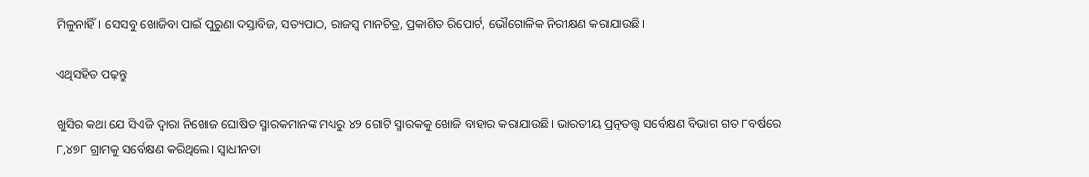ମିଳୁନାହିଁ। ସେସବୁ ଖୋଜିବା ପାଇଁ ପୁରୁଣା ଦସ୍ତାବିଜ, ସତ୍ୟପାଠ, ରାଜସ୍ୱ ମାନଚିତ୍ର, ପ୍ରକାଶିତ ରିପୋର୍ଟ, ଭୌଗୋଳିକ ନିରୀକ୍ଷଣ କରାଯାଉଛି।

ଏଥିସହିତ ପଢ଼ନ୍ତୁ

ଖୁସିର କଥା ଯେ ସିଏଜି ଦ୍ୱାରା ନିଖୋଜ ଘୋଷିତ ସ୍ମାରକମାନଙ୍କ ମଧ୍ୟରୁ ୪୨ ଗୋଟି ସ୍ମାରକକୁ ଖୋଜି ବାହାର କରାଯାଉଛି। ଭାରତୀୟ ପ୍ରତ୍ନତତ୍ତ୍ୱ ସର୍ବେକ୍ଷଣ ବିଭାଗ ଗତ ୮ବର୍ଷରେ ୮,୪୭୮ ଗ୍ରାମକୁ ସର୍ବେକ୍ଷଣ କରିଥିଲେ। ସ୍ୱାଧୀନତା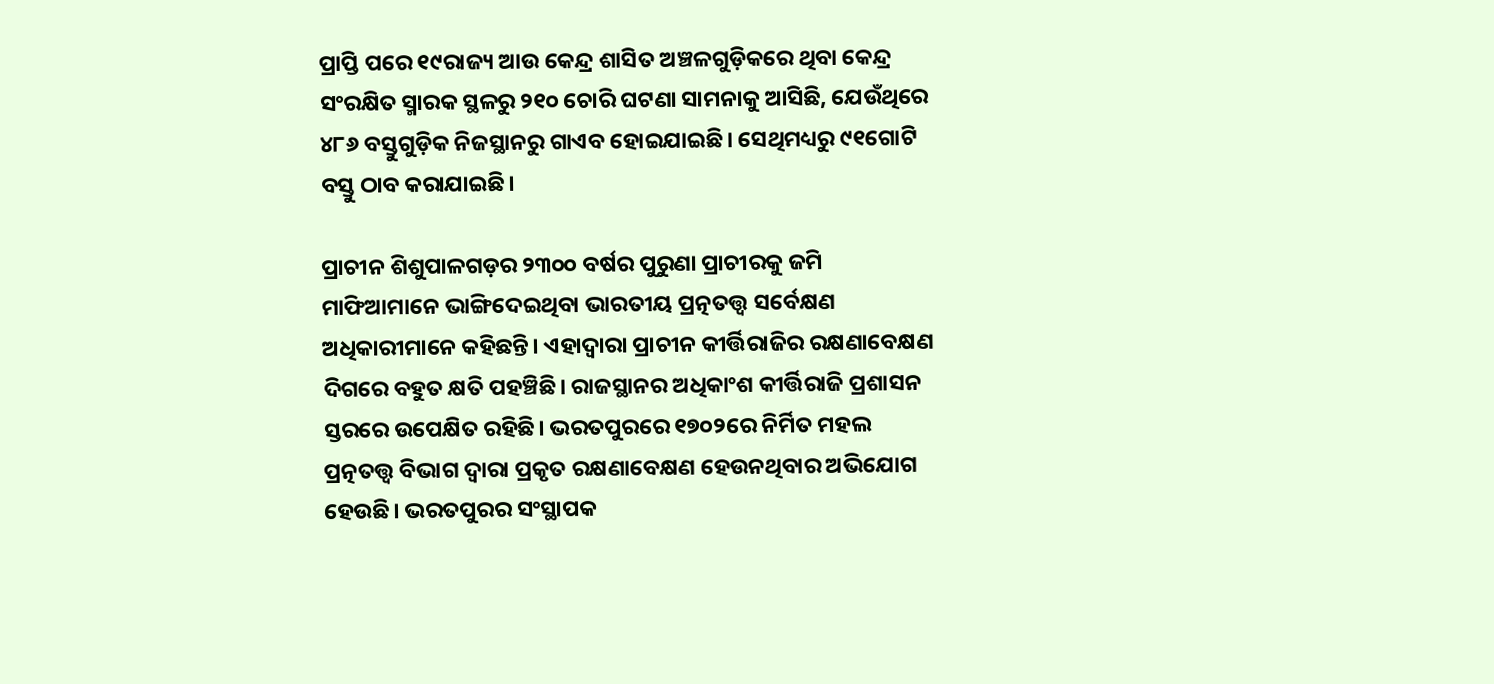ପ୍ରାପ୍ତି ପରେ ୧୯ରାଜ୍ୟ ଆଉ କେନ୍ଦ୍ର ଶାସିତ ଅଞ୍ଚଳଗୁଡ଼ିକରେ ଥିବା କେନ୍ଦ୍ର ସଂରକ୍ଷିତ ସ୍ମାରକ ସ୍ଥଳରୁ ୨୧୦ ଚୋରି ଘଟଣା ସାମନାକୁ ଆସିଛି, ଯେଉଁଥିରେ ୪୮୬ ବସ୍ତୁଗୁଡ଼ିକ ନିଜସ୍ଥାନରୁ ଗାଏବ ହୋଇଯାଇଛି। ସେଥିମଧ୍ୟରୁ ୯୧ଗୋଟି ବସ୍ତୁ ଠାବ କରାଯାଇଛି।

ପ୍ରାଚୀନ ଶିଶୁପାଳଗଡ଼ର ୨୩୦୦ ବର୍ଷର ପୁରୁଣା ପ୍ରାଚୀରକୁ ଜମି ମାଫିଆମାନେ ଭାଙ୍ଗିଦେଇଥିବା ଭାରତୀୟ ପ୍ରତ୍ନତତ୍ତ୍ୱ ସର୍ବେକ୍ଷଣ ଅଧିକାରୀମାନେ କହିଛନ୍ତି। ଏହାଦ୍ୱାରା ପ୍ରାଚୀନ କୀର୍ତ୍ତିରାଜିର ରକ୍ଷଣାବେକ୍ଷଣ ଦିଗରେ ବହୁତ କ୍ଷତି ପହଞ୍ଚିଛି। ରାଜସ୍ଥାନର ଅଧିକାଂଶ କୀର୍ତ୍ତିରାଜି ପ୍ରଶାସନ ସ୍ତରରେ ଉପେକ୍ଷିତ ରହିଛି। ଭରତପୁରରେ ୧୭୦୨ରେ ନିର୍ମିତ ମହଲ ପ୍ରତ୍ନତତ୍ତ୍ୱ ବିଭାଗ ଦ୍ୱାରା ପ୍ରକୃତ ରକ୍ଷଣାବେକ୍ଷଣ ହେଉନଥିବାର ଅଭିଯୋଗ ହେଉଛି। ଭରତପୁରର ସଂସ୍ଥାପକ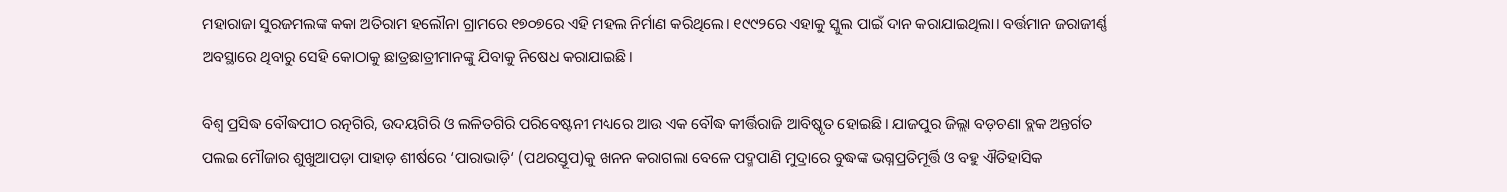ମହାରାଜା ସୁରଜମଲଙ୍କ କକା ଅତିରାମ ହଲୌନା ଗ୍ରାମରେ ୧୭୦୭ରେ ଏହି ମହଲ ନିର୍ମାଣ କରିଥିଲେ। ୧୯୯୨ରେ ଏହାକୁ ସ୍କୁଲ ପାଇଁ ଦାନ କରାଯାଇଥିଲା। ବର୍ତ୍ତମାନ ଜରାଜୀର୍ଣ୍ଣ ଅବସ୍ଥାରେ ଥିବାରୁ ସେହି କୋଠାକୁ ଛାତ୍ରଛାତ୍ରୀମାନଙ୍କୁ ଯିବାକୁ ନିଷେଧ କରାଯାଇଛି।

ବିଶ୍ୱ ପ୍ରସିଦ୍ଧ ବୌଦ୍ଧପୀଠ ରତ୍ନଗିରି, ଉଦୟଗିରି ଓ ଲଳିତଗିରି ପରିବେଷ୍ଟନୀ ମଧ୍ୟରେ ଆଉ ଏକ ବୌଦ୍ଧ କୀର୍ତ୍ତିରାଜି ଆବିଷ୍କୃତ ହୋଇଛି। ଯାଜପୁର ଜିଲ୍ଲା ବଡ଼ଚଣା ବ୍ଲକ ଅନ୍ତର୍ଗତ ପଲଇ ମୌଜାର ଶୁଖୁଆପଡ଼ା ପାହାଡ଼ ଶୀର୍ଷରେ ‘ପାରାଭାଡ଼ି‘ (ପଥରସ୍ତୂପ)କୁ ଖନନ କରାଗଲା ବେଳେ ପଦ୍ମପାଣି ମୁଦ୍ରାରେ ବୁଦ୍ଧଙ୍କ ଭଗ୍ନପ୍ରତିମୂର୍ତ୍ତି ଓ ବହୁ ଐତିହାସିକ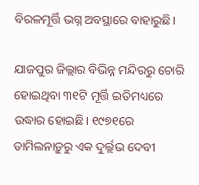ବିରଳମୂର୍ତ୍ତି ଭଗ୍ନ ଅବସ୍ଥାରେ ବାହାରୁଛି।

ଯାଜପୁର ଜିଲ୍ଲାର ବିଭିନ୍ନ ମନ୍ଦିରରୁ ଚୋରି ହୋଇଥିବା ୩୧ଟି ମୂର୍ତ୍ତି ଇତିମଧ୍ୟରେ ଉଦ୍ଧାର ହୋଇଛି। ୧୯୭୧ରେ ତାମିଲନାଡ଼ୁରୁ ଏକ ଦୁର୍ଲ୍ଲଭ ଦେବୀ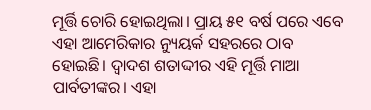ମୂର୍ତ୍ତି ଚୋରି ହୋଇଥିଲା। ପ୍ରାୟ ୫୧ ବର୍ଷ ପରେ ଏବେ ଏହା ଆମେରିକାର ନ୍ୟୁୟର୍କ ସହରରେ ଠାବ ହୋଇଛି। ଦ୍ୱାଦଶ ଶତାଦ୍ଦୀର ଏହି ମୂର୍ତ୍ତି ମାଆ ପାର୍ବତୀଙ୍କର। ଏହା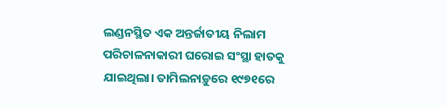ଲଣ୍ଡନସ୍ଥିତ ଏକ ଅନ୍ତର୍ଜାତୀୟ ନିଲାମ ପରିଚାଳନାକାରୀ ଘରୋଇ ସଂସ୍ଥା ହାତକୁ ଯାଇଥିଲା। ତାମିଲନାଡ଼ୁରେ ୧୯୭୧ରେ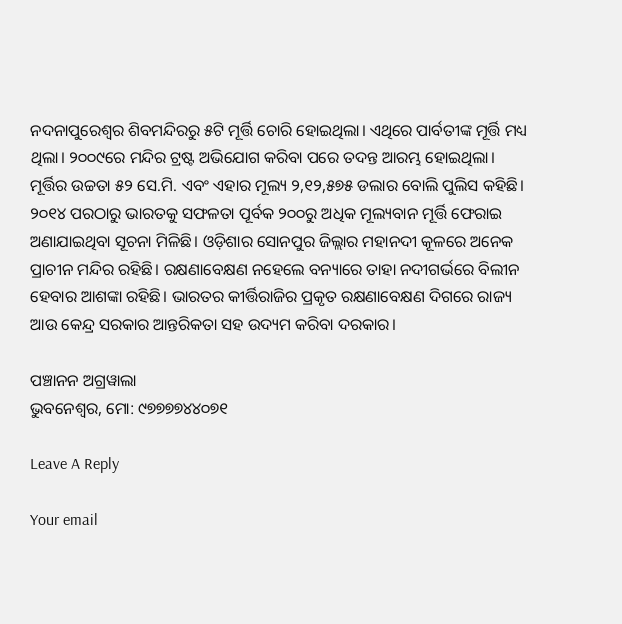ନଦନାପୁରେଶ୍ୱର ଶିବମନ୍ଦିରରୁ ୫ଟି ମୂର୍ତ୍ତି ଚୋରି ହୋଇଥିଲା। ଏଥିରେ ପାର୍ବତୀଙ୍କ ମୂର୍ତ୍ତି ମଧ୍ୟ ଥିଲା। ୨୦୦୯ରେ ମନ୍ଦିର ଟ୍ରଷ୍ଟ ଅଭିଯୋଗ କରିବା ପରେ ତଦନ୍ତ ଆରମ୍ଭ ହୋଇଥିଲା। ମୂର୍ତ୍ତିର ଉଚ୍ଚତା ୫୨ ସେ.ମି. ଏବଂ ଏହାର ମୂଲ୍ୟ ୨,୧୨,୫୭୫ ଡଲାର ବୋଲି ପୁଲିସ କହିଛି। ୨୦୧୪ ପରଠାରୁ ଭାରତକୁ ସଫଳତା ପୂର୍ବକ ୨୦୦ରୁ ଅଧିକ ମୂଲ୍ୟବାନ ମୂର୍ତ୍ତି ଫେରାଇ ଅଣାଯାଇଥିବା ସୂଚନା ମିଳିଛି। ଓଡ଼ିଶାର ସୋନପୁର ଜିଲ୍ଲାର ମହାନଦୀ କୂଳରେ ଅନେକ ପ୍ରାଚୀନ ମନ୍ଦିର ରହିଛି। ରକ୍ଷଣାବେକ୍ଷଣ ନହେଲେ ବନ୍ୟାରେ ତାହା ନଦୀଗର୍ଭରେ ବିଲୀନ ହେବାର ଆଶଙ୍କା ରହିଛି। ଭାରତର କୀର୍ତ୍ତିରାଜିର ପ୍ରକୃତ ରକ୍ଷଣାବେକ୍ଷଣ ଦିଗରେ ରାଜ୍ୟ ଆଉ କେନ୍ଦ୍ର ସରକାର ଆନ୍ତରିକତା ସହ ଉଦ୍ୟମ କରିବା ଦରକାର।

ପଞ୍ଚାନନ ଅଗ୍ରୱାଲା
ଭୁବନେଶ୍ୱର, ମୋ: ୯୭୭୭୭୪୪୦୭୧

Leave A Reply

Your email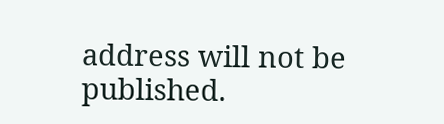address will not be published.